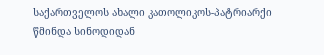საქართველოს ახალი კათოლიკოს-პატრიარქი წმინდა სინოდიდან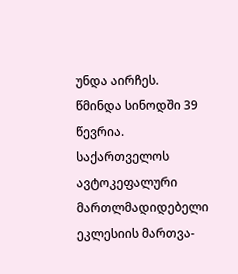უნდა აირჩეს.
წმინდა სინოდში 39 წევრია.
საქართველოს ავტოკეფალური მართლმადიდებელი ეკლესიის მართვა-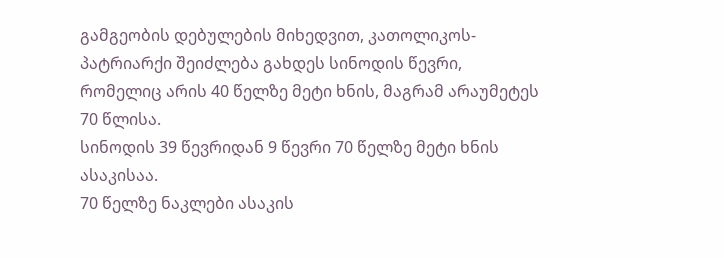გამგეობის დებულების მიხედვით, კათოლიკოს-პატრიარქი შეიძლება გახდეს სინოდის წევრი, რომელიც არის 40 წელზე მეტი ხნის, მაგრამ არაუმეტეს 70 წლისა.
სინოდის 39 წევრიდან 9 წევრი 70 წელზე მეტი ხნის ასაკისაა.
70 წელზე ნაკლები ასაკის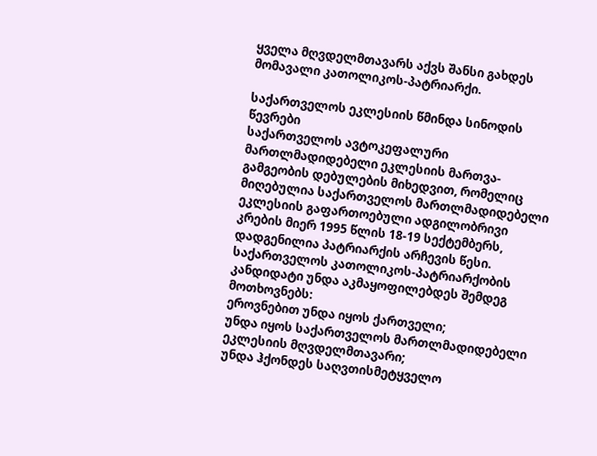ყველა მღვდელმთავარს აქვს შანსი გახდეს მომავალი კათოლიკოს-პატრიარქი.

საქართველოს ეკლესიის წმინდა სინოდის წევრები
საქართველოს ავტოკეფალური მართლმადიდებელი ეკლესიის მართვა-გამგეობის დებულების მიხედვით, რომელიც მიღებულია საქართველოს მართლმადიდებელი ეკლესიის გაფართოებული ადგილობრივი კრების მიერ 1995 წლის 18-19 სექტემბერს, დადგენილია პატრიარქის არჩევის წესი.
საქართველოს კათოლიკოს-პატრიარქობის კანდიდატი უნდა აკმაყოფილებდეს შემდეგ მოთხოვნებს:
ეროვნებით უნდა იყოს ქართველი;
უნდა იყოს საქართველოს მართლმადიდებელი ეკლესიის მღვდელმთავარი;
უნდა ჰქონდეს საღვთისმეტყველო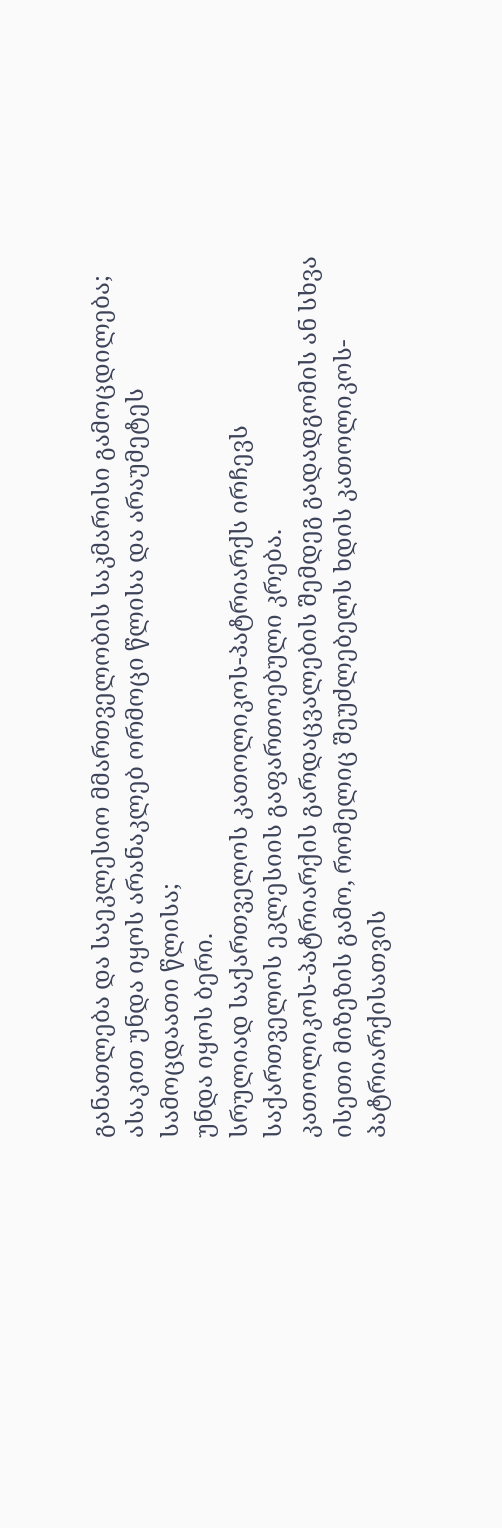განათლება და საეკლესიო მმართველობის საკმარისი გამოცდილება;
ასაკით უნდა იყოს არანაკლებ ორმოცი წლისა და არაუმეტეს სამოცდაათი წლისა;
უნდა იყოს ბერი.
სრულიად საქართველოს კათოლიკოს-პატრიარქს ირჩევს საქართველოს ეკლესიის გაფართოებული კრება.
კათოლიკოს-პატრიარქის გარდაცვალების შემდეგ გადადგომის ან სხვა ისეთი მიზეზის გამო, რომელიც შეუძლებელს ხდის კათოლიკოს-პატრიარქისათვის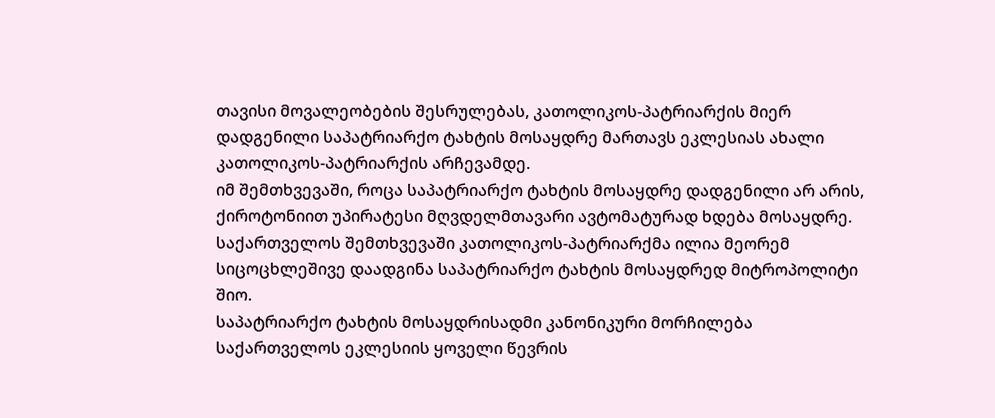თავისი მოვალეობების შესრულებას, კათოლიკოს-პატრიარქის მიერ დადგენილი საპატრიარქო ტახტის მოსაყდრე მართავს ეკლესიას ახალი კათოლიკოს-პატრიარქის არჩევამდე.
იმ შემთხვევაში, როცა საპატრიარქო ტახტის მოსაყდრე დადგენილი არ არის, ქიროტონიით უპირატესი მღვდელმთავარი ავტომატურად ხდება მოსაყდრე.
საქართველოს შემთხვევაში კათოლიკოს-პატრიარქმა ილია მეორემ სიცოცხლეშივე დაადგინა საპატრიარქო ტახტის მოსაყდრედ მიტროპოლიტი შიო.
საპატრიარქო ტახტის მოსაყდრისადმი კანონიკური მორჩილება საქართველოს ეკლესიის ყოველი წევრის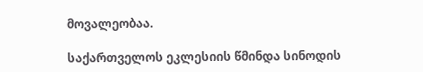მოვალეობაა.

საქართველოს ეკლესიის წმინდა სინოდის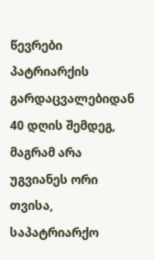წევრები
პატრიარქის გარდაცვალებიდან 40 დღის შემდეგ, მაგრამ არა უგვიანეს ორი თვისა, საპატრიარქო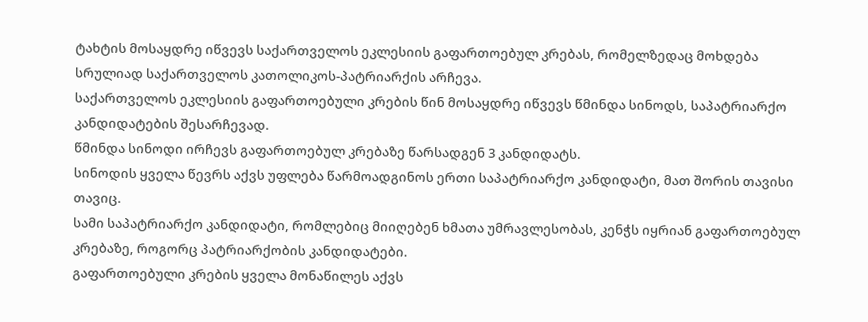ტახტის მოსაყდრე იწვევს საქართველოს ეკლესიის გაფართოებულ კრებას, რომელზედაც მოხდება სრულიად საქართველოს კათოლიკოს-პატრიარქის არჩევა.
საქართველოს ეკლესიის გაფართოებული კრების წინ მოსაყდრე იწვევს წმინდა სინოდს, საპატრიარქო კანდიდატების შესარჩევად.
წმინდა სინოდი ირჩევს გაფართოებულ კრებაზე წარსადგენ 3 კანდიდატს.
სინოდის ყველა წევრს აქვს უფლება წარმოადგინოს ერთი საპატრიარქო კანდიდატი, მათ შორის თავისი თავიც.
სამი საპატრიარქო კანდიდატი, რომლებიც მიიღებენ ხმათა უმრავლესობას, კენჭს იყრიან გაფართოებულ კრებაზე, როგორც პატრიარქობის კანდიდატები.
გაფართოებული კრების ყველა მონაწილეს აქვს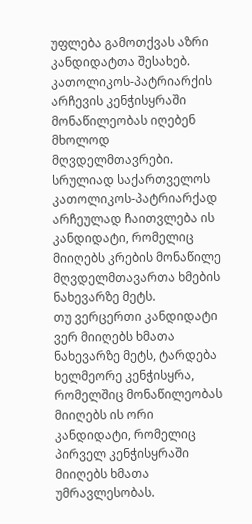უფლება გამოთქვას აზრი კანდიდატთა შესახებ.
კათოლიკოს-პატრიარქის არჩევის კენჭისყრაში მონაწილეობას იღებენ მხოლოდ მღვდელმთავრები.
სრულიად საქართველოს კათოლიკოს-პატრიარქად არჩეულად ჩაითვლება ის კანდიდატი, რომელიც მიიღებს კრების მონაწილე მღვდელმთავართა ხმების ნახევარზე მეტს.
თუ ვერცერთი კანდიდატი ვერ მიიღებს ხმათა ნახევარზე მეტს, ტარდება ხელმეორე კენჭისყრა, რომელშიც მონაწილეობას მიიღებს ის ორი კანდიდატი, რომელიც პირველ კენჭისყრაში მიიღებს ხმათა უმრავლესობას.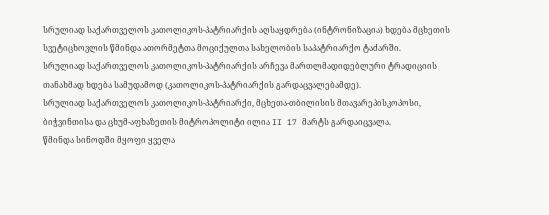სრულიად საქართველოს კათოლიკოს-პატრიარქის აღსაყდრება (ინტრონიზაცია) ხდება მცხეთის სვეტიცხოვლის წმინდა ათორმეტთა მოციქულთა სახელობის საპატრიარქო ტაძარში.
სრულიად საქართველოს კათოლიკოს-პატრიარქის არჩევა მართლმადიდებლური ტრადიციის თანახმად ხდება სამუდამოდ (კათოლიკოს-პატრიარქის გარდაცვალებამდე).
სრულიად საქართველოს კათოლიკოს-პატრიარქი, მცხეთა-თბილისის მთავარეპისკოპოსი, ბიჭვინთისა და ცხუმ-აფხაზეთის მიტროპოლიტი ილია II 17 მარტს გარდაიცვალა.
წმინდა სინოდში მყოფი ყველა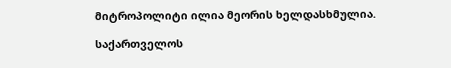მიტროპოლიტი ილია მეორის ხელდასხმულია.

საქართველოს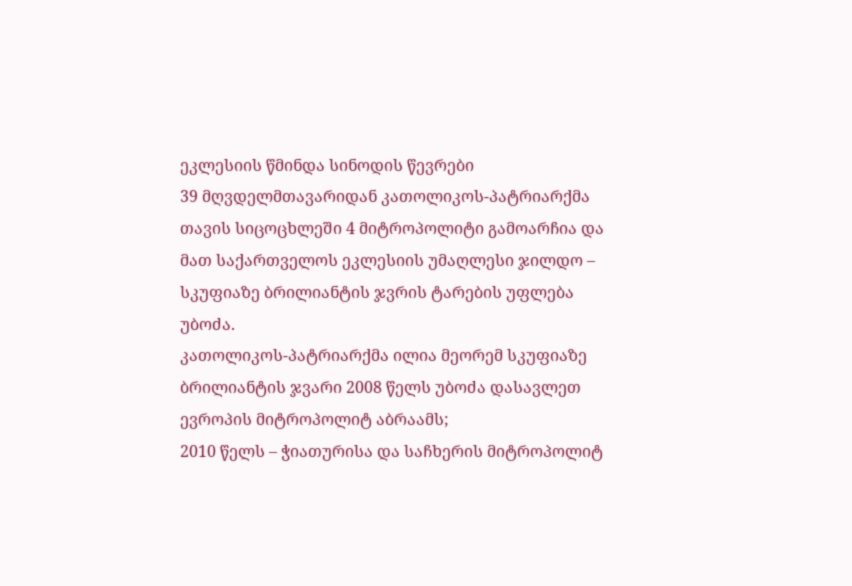ეკლესიის წმინდა სინოდის წევრები
39 მღვდელმთავარიდან კათოლიკოს-პატრიარქმა თავის სიცოცხლეში 4 მიტროპოლიტი გამოარჩია და მათ საქართველოს ეკლესიის უმაღლესი ჯილდო – სკუფიაზე ბრილიანტის ჯვრის ტარების უფლება უბოძა.
კათოლიკოს-პატრიარქმა ილია მეორემ სკუფიაზე ბრილიანტის ჯვარი 2008 წელს უბოძა დასავლეთ ევროპის მიტროპოლიტ აბრაამს;
2010 წელს – ჭიათურისა და საჩხერის მიტროპოლიტ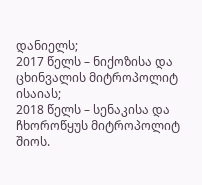დანიელს;
2017 წელს – ნიქოზისა და ცხინვალის მიტროპოლიტ ისაიას;
2018 წელს – სენაკისა და ჩხოროწყუს მიტროპოლიტ შიოს.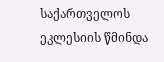საქართველოს ეკლესიის წმინდა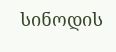სინოდის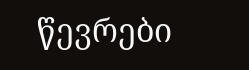წევრები